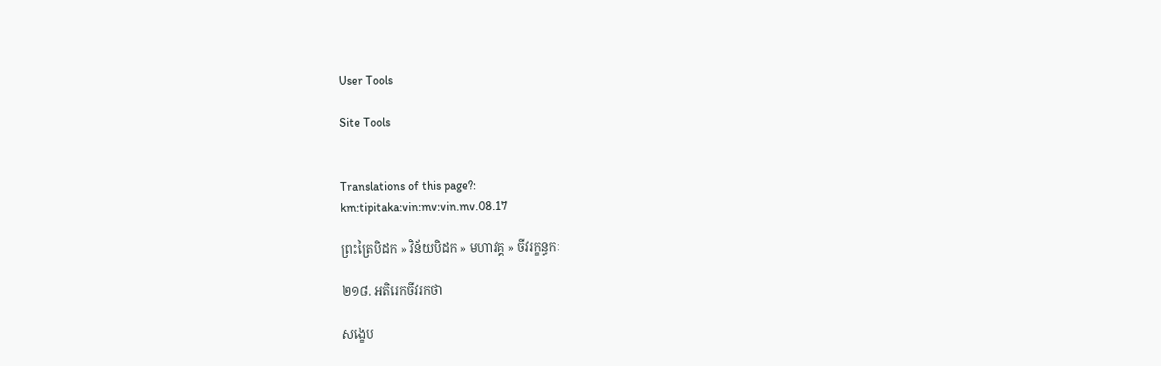User Tools

Site Tools


Translations of this page?:
km:tipitaka:vin:mv:vin.mv.08.17

ព្រះត្រៃបិដក » វិន័យបិដក » មហាវគ្គ » ចីវរក្ខន្ធកៈ

២១៨. អតិរេកចីវរកថា

សង្ខេប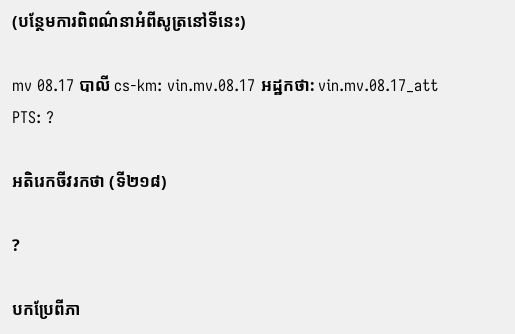(បន្ថែមការពិពណ៌នាអំពីសូត្រនៅទីនេះ)

mv 08.17 បាលី cs-km: vin.mv.08.17 អដ្ឋកថា: vin.mv.08.17_att PTS: ?

អតិរេកចីវរកថា (ទី២១៨)

?

បកប្រែពីភា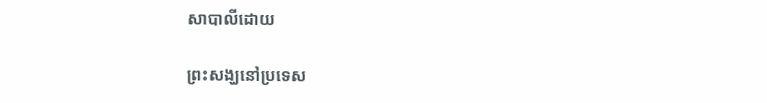សាបាលីដោយ

ព្រះសង្ឃនៅប្រទេស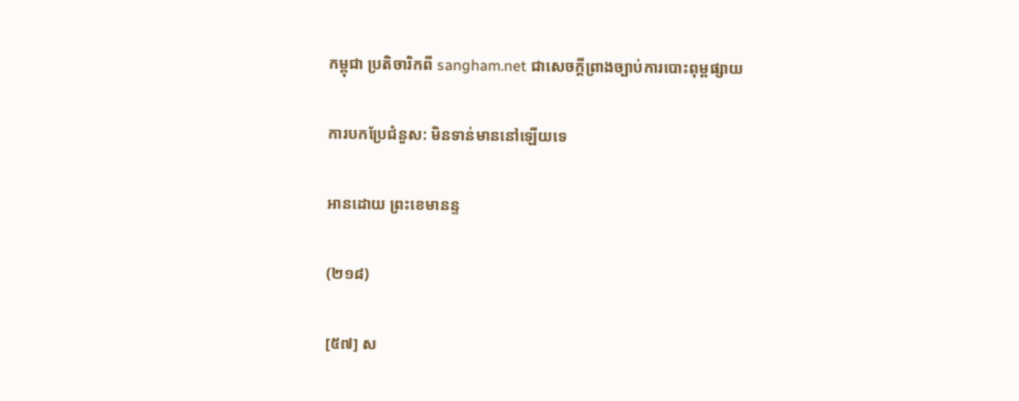កម្ពុជា ប្រតិចារិកពី sangham.net ជាសេចក្តីព្រាងច្បាប់ការបោះពុម្ពផ្សាយ

ការបកប្រែជំនួស: មិនទាន់មាននៅឡើយទេ

អានដោយ ព្រះខេមានន្ទ

(២១៨)

[៥៧] ស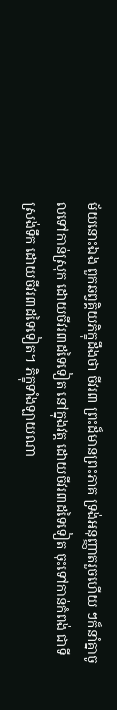ម័យនោះឯង ពួកឆព្វគ្គិយភិក្ខុដឹងថា ចីវរ៣ ព្រះដ៏មានព្រះភាគ ទ្រង់អនុញ្ញាតរួចហើយ ៗក៏នាំគ្នាចូលទៅកាន់ស្រុក ដោយចីវរ៣ដទៃទៀត នៅក្នុងវត្ត ដោយចីវរ៣ដទៃទៀត ចុះទៅកាន់កំពង់ ជាទីស្រង់ទឹក ដោយចីវរ៣ដទៃទៀត។ ភិក្ខុទាំងឡាយណា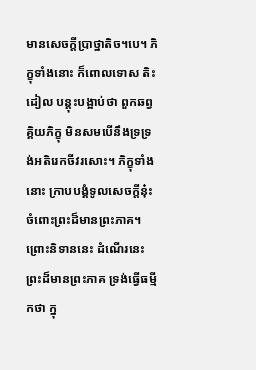មានសេចក្តីប្រាថ្នាតិច។បេ។ ភិក្ខុទាំងនោះ ក៏ពោលទោស តិះដៀល បន្តុះបង្អាប់ថា ពួកឆព្វគ្គិយភិក្ខុ មិនសមបើនឹងទ្រទ្រង់អតិរេកចីវរសោះ។ ភិក្ខុទាំងនោះ ក្រាបបង្គំទូលសេចក្តីនុ៎ះ ចំពោះព្រះដ៏មានព្រះភាគ។ ព្រោះនិទាននេះ ដំណើរនេះ ព្រះដ៏មានព្រះភាគ ទ្រង់ធ្វើធម្មីកថា ក្នុ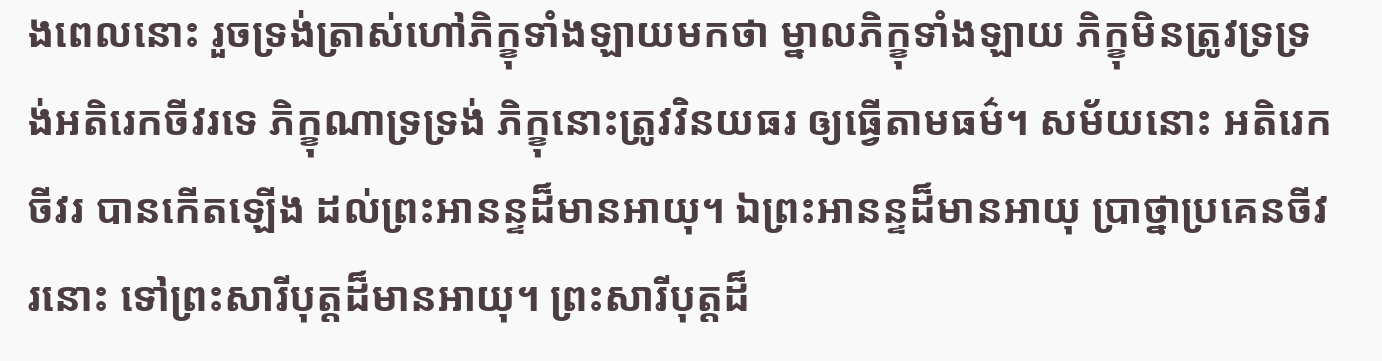ងពេលនោះ រួចទ្រង់ត្រាស់ហៅភិក្ខុទាំងឡាយមកថា ម្នាលភិក្ខុទាំងឡាយ ភិក្ខុមិនត្រូវទ្រទ្រង់អតិរេកចីវរទេ ភិក្ខុណាទ្រទ្រង់ ភិក្ខុនោះត្រូវវិនយធរ ឲ្យធ្វើតាមធម៌។ សម័យនោះ អតិរេកចីវរ បានកើតឡើង ដល់ព្រះអានន្ទដ៏មានអាយុ។ ឯព្រះអានន្ទដ៏មានអាយុ ប្រាថ្នាប្រគេនចីវរនោះ ទៅព្រះសារីបុត្តដ៏មានអាយុ។ ព្រះសារីបុត្តដ៏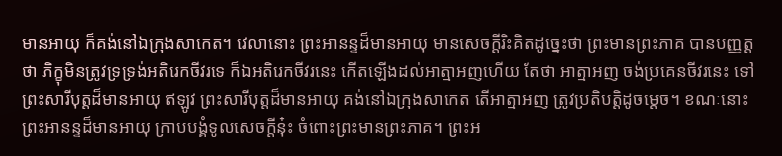មានអាយុ ក៏គង់នៅឯក្រុងសាកេត។ វេលានោះ ព្រះអានន្ទដ៏មានអាយុ មានសេចក្តីរិះគិតដូច្នេះថា ព្រះមានព្រះភាគ បានបញ្ញត្តថា ភិក្ខុមិនត្រូវទ្រទ្រង់អតិរេកចីវរទេ ក៏ឯអតិរេកចីវរនេះ កើតឡើងដល់អាត្មាអញហើយ តែថា អាត្មាអញ ចង់ប្រគេនចីវរនេះ ទៅព្រះសារីបុត្តដ៏មានអាយុ ឥឡូវ ព្រះសារីបុត្តដ៏មានអាយុ គង់នៅឯក្រុងសាកេត តើអាត្មាអញ ត្រូវប្រតិបត្តិដូចម្តេច។ ខណៈនោះ ព្រះអានន្ទដ៏មានអាយុ ក្រាបបង្គំទូលសេចក្តីនុ៎ះ ចំពោះព្រះមានព្រះភាគ។ ព្រះអ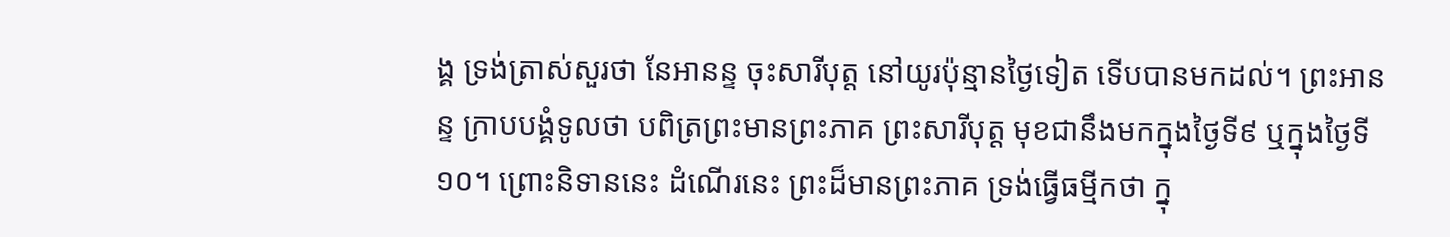ង្គ ទ្រង់ត្រាស់សួរថា នែអានន្ទ ចុះសារីបុត្ត នៅយូរប៉ុន្មានថ្ងៃទៀត ទើបបានមកដល់។ ព្រះអានន្ទ ក្រាបបង្គំទូលថា បពិត្រព្រះមានព្រះភាគ ព្រះសារីបុត្ត មុខជានឹងមកក្នុងថ្ងៃទី៩ ឬក្នុងថ្ងៃទី១០។ ព្រោះនិទាននេះ ដំណើរនេះ ព្រះដ៏មានព្រះភាគ ទ្រង់ធ្វើធម្មីកថា ក្នុ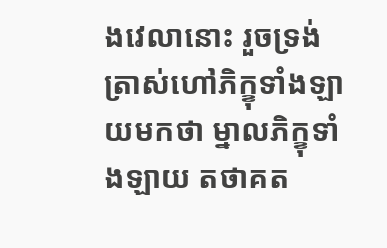ងវេលានោះ រួចទ្រង់ត្រាស់ហៅភិក្ខុទាំងឡាយមកថា ម្នាលភិក្ខុទាំងឡាយ តថាគត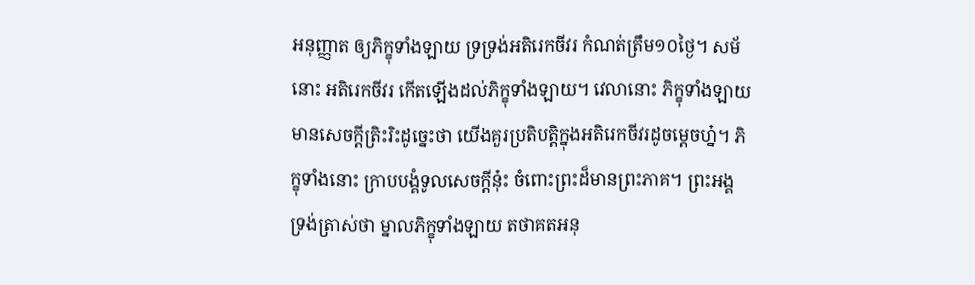អនុញ្ញាត ឲ្យភិក្ខុទាំងឡាយ ទ្រទ្រង់អតិរេកចីវរ កំណត់ត្រឹម១០ថ្ងៃ។ សម័នោះ អតិរេកចីវរ កើតឡើងដល់ភិក្ខុទាំងឡាយ។ វេលានោះ ភិក្ខុទាំងឡាយ មានសេចក្តីត្រិះរិះដូច្នេះថា យើងគួរប្រតិបត្តិក្នុងអតិរេកចីវរដូចម្តេចហ្ន៎។ ភិក្ខុទាំងនោះ ក្រាបបង្គំទូលសេចក្តីនុ៎ះ ចំពោះព្រះដ៏មានព្រះភាគ។ ព្រះអង្គ ទ្រង់ត្រាស់ថា ម្នាលភិក្ខុទាំងឡាយ តថាគតអនុ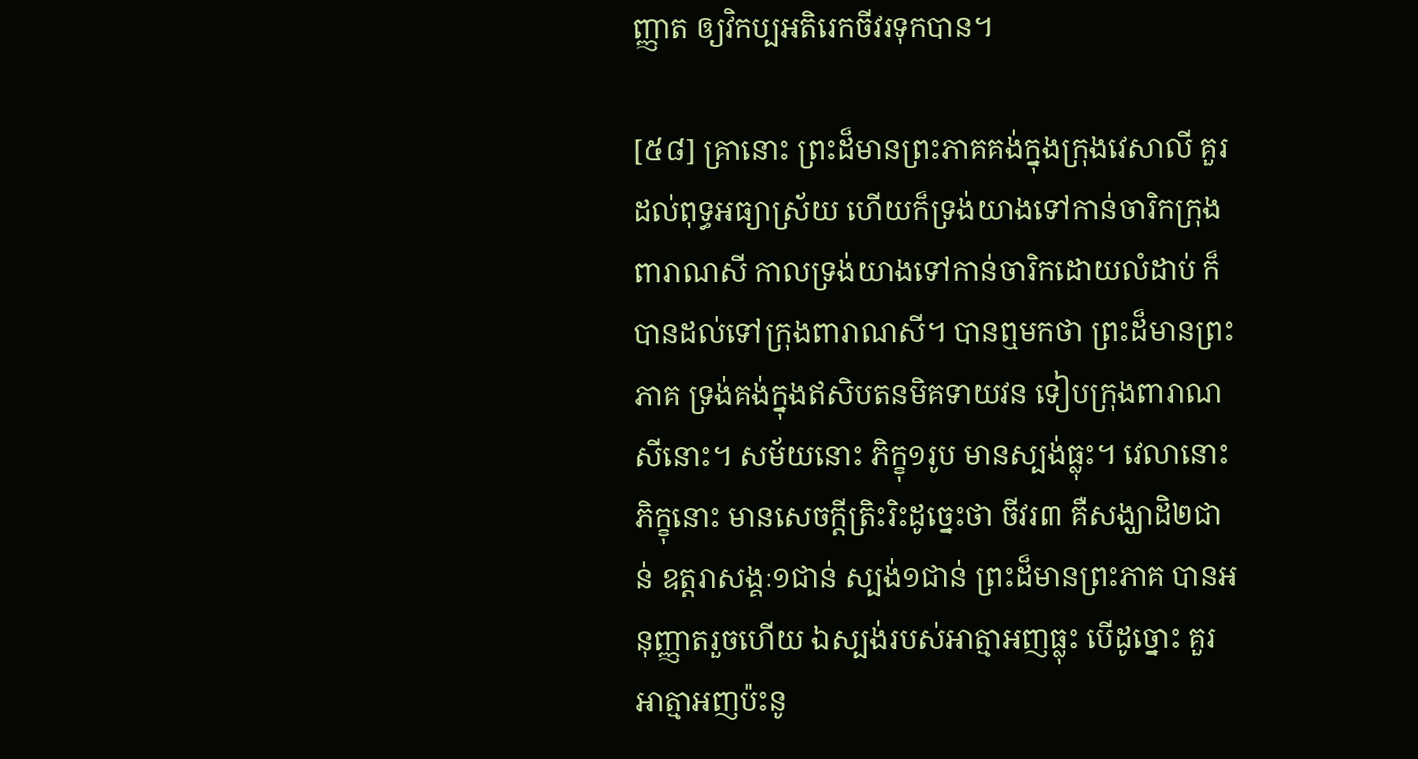ញ្ញាត ឲ្យវិកប្បអតិរេកចីវរទុកបាន។

[៥៨] គ្រានោះ ព្រះដ៏មានព្រះភាគគង់ក្នុងក្រុងវេសាលី គួរដល់ពុទ្ធអធ្យាស្រ័យ ហើយក៏ទ្រង់យាងទៅកាន់ចារិកក្រុងពារាណសី កាលទ្រង់យាងទៅកាន់ចារិកដោយលំដាប់ ក៏បានដល់ទៅក្រុងពារាណសី។ បានឮមកថា ព្រះដ៏មានព្រះភាគ ទ្រង់គង់ក្នុងឥសិបតនមិគទាយវន ទៀបក្រុងពារាណសីនោះ។ សម័យនោះ ភិក្ខុ១រូប មានស្បង់ធ្លុះ។ វេលានោះ ភិក្ខុនោះ មានសេចក្តីត្រិះរិះដូច្នេះថា ចីវរ៣ គឺសង្ឃាដិ២ជាន់ ឧត្តរាសង្គៈ១ជាន់ ស្បង់១ជាន់ ព្រះដ៏មានព្រះភាគ បានអនុញ្ញាតរួចហើយ ឯស្បង់របស់អាត្មាអញធ្លុះ បើដូច្នោះ គួរអាត្មាអញប៉ះនូ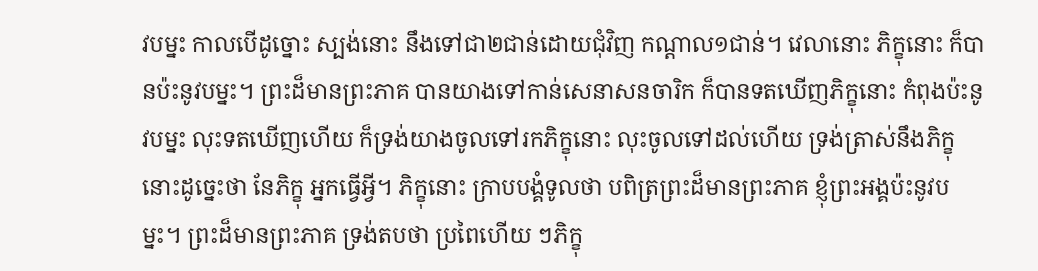វបម្នះ កាលបើដូច្នោះ ស្បង់នោះ នឹងទៅជា២ជាន់ដោយជុំវិញ កណ្តាល១ជាន់។ វេលានោះ ភិក្ខុនោះ ក៏បានប៉ះនូវបម្នះ។ ព្រះដ៏មានព្រះភាគ បានយាងទៅកាន់សេនាសនចារិក ក៏បានទតឃើញភិក្ខុនោះ កំពុងប៉ះនូវបម្នះ លុះទតឃើញហើយ ក៏ទ្រង់យាងចូលទៅរកភិក្ខុនោះ លុះចូលទៅដល់ហើយ ទ្រង់ត្រាស់នឹងភិក្ខុនោះដូច្នេះថា នែភិក្ខុ អ្នកធ្វើអ្វី។ ភិក្ខុនោះ ក្រាបបង្គំទូលថា បពិត្រព្រះដ៏មានព្រះភាគ ខ្ញុំព្រះអង្គប៉ះនូវបម្នះ។ ព្រះដ៏មានព្រះភាគ ទ្រង់តបថា ប្រពៃហើយ ៗភិក្ខុ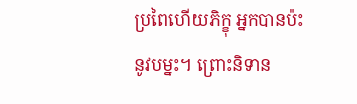ប្រពៃហើយភិក្ខុ អ្នកបានប៉ះនូវបម្នះ។ ព្រោះនិទាន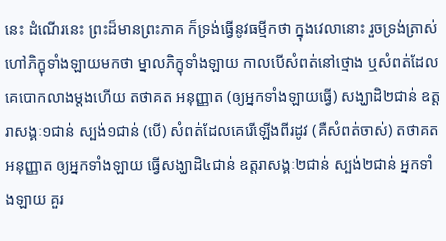នេះ ដំណើរនេះ ព្រះដ៏មានព្រះភាគ ក៏ទ្រង់ធ្វើនូវធម្មីកថា ក្នុងវេលានោះ រួចទ្រង់ត្រាស់ហៅភិក្ខុទាំងឡាយមកថា ម្នាលភិក្ខុទាំងឡាយ កាលបើសំពត់នៅថ្មោង ឬសំពត់ដែលគេបោកលាងម្តងហើយ តថាគត អនុញ្ញាត (ឲ្យអ្នកទាំងឡាយធ្វើ) សង្ឃាដិ២ជាន់ ឧត្តរាសង្គៈ១ជាន់ ស្បង់១ជាន់ (បើ) សំពត់ដែលគេរើឡើងពីរដូវ (គឺសំពត់ចាស់) តថាគតអនុញ្ញាត ឲ្យអ្នកទាំងឡាយ ធ្វើសង្ឃាដិ៤ជាន់ ឧត្តរាសង្គៈ២ជាន់ ស្បង់២ជាន់ អ្នកទាំងឡាយ គួរ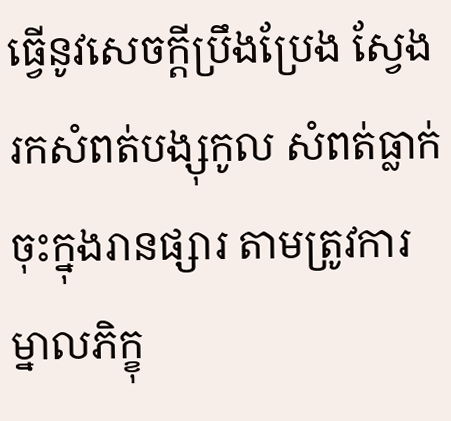ធ្វើនូវសេចក្តីប្រឹងប្រែង ស្វែងរកសំពត់បង្សុកូល សំពត់ធ្លាក់ចុះក្នុងរានផ្សារ តាមត្រូវការ ម្នាលភិក្ខុ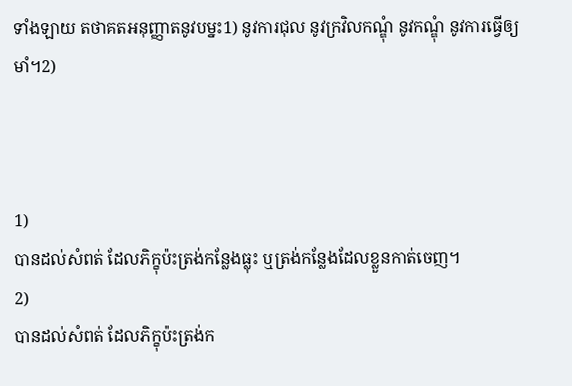ទាំងឡាយ តថាគតអនុញ្ញាតនូវបម្នះ1) នូវការជុល នូវក្រវិលកណ្ឌុំ នូវកណ្ឌុំ នូវការធ្វើឲ្យមាំ។2)



1)
បានដល់សំពត់ ដែលភិក្ខុប៉ះត្រង់កន្លែងធ្លុះ ឬត្រង់កន្លែងដែលខ្លួនកាត់ចេញ។
2)
បានដល់សំពត់ ដែលភិក្ខុប៉ះត្រង់ក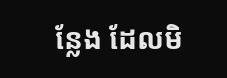ន្លែង ដែលមិ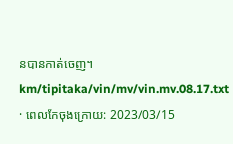នបានកាត់ចេញ។
km/tipitaka/vin/mv/vin.mv.08.17.txt · ពេលកែចុងក្រោយ: 2023/03/15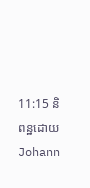11:15 និពន្ឋដោយ Johann